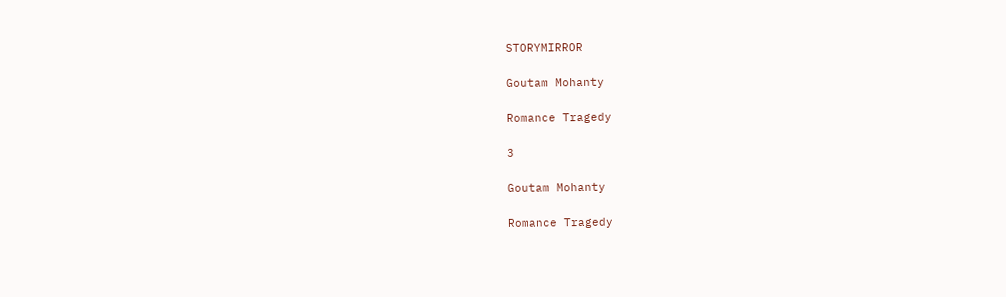STORYMIRROR

Goutam Mohanty

Romance Tragedy

3

Goutam Mohanty

Romance Tragedy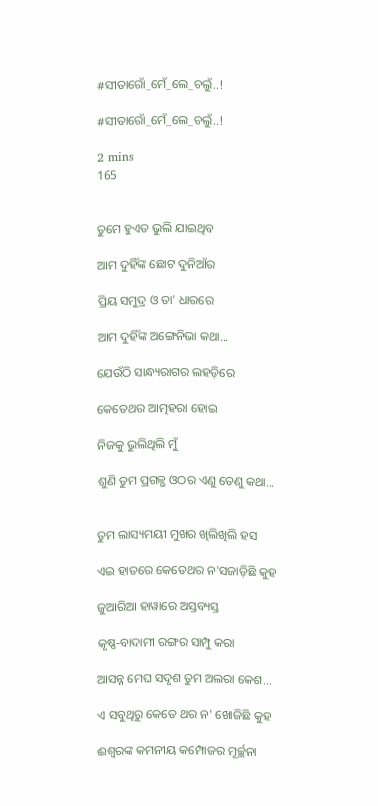#ସୀତାରୋଁ_ମେଁ_ଲେ_ଚଲୁଁ..!

#ସୀତାରୋଁ_ମେଁ_ଲେ_ଚଲୁଁ..!

2 mins
165


ତୁମେ ହୁଏତ ଭୁଲି ଯାଇଥିବ

ଆମ ଦୁହିଁଙ୍କ ଛୋଟ ଦୁନିଆଁର

ପ୍ରିୟ ସମୁଦ୍ର ଓ ତା' ଧାରରେ

ଆମ ଦୁହିଁଙ୍କ ଅଙ୍ଗେନିଭା କଥା...

ଯେଉଁଠି ସାନ୍ଧ୍ୟରାଗର ଲହଡ଼ିରେ

କେତେଥର ଆତ୍ମହରା ହୋଇ

ନିଜକୁ ଭୁଲିଥିଲି ମୁଁ

ଶୁଣି ତୁମ ପ୍ରଗଳ୍ଭ ଓଠର ଏଣୁ ତେଣୁ କଥା...


ତୁମ ଲାସ୍ୟମୟୀ ମୁଖର ଖିଲିଖିଲି ହସ

ଏଇ ହାତରେ କେତେଥର ନ'ସଜାଡ଼ିଛି କୁହ

ଜୁଆରିଆ ହାୱାରେ ଅସ୍ତବ୍ୟସ୍ତ

କୃଷ୍ଣ-ବାଦାମୀ ରଙ୍ଗର ସାମ୍ପୁ କରା

ଆସନ୍ନ ମେଘ ସଦୃଶ ତୁମ ଅଲରା କେଶ...

ଏ ସବୁଥିରୁ କେତେ ଥର ନ' ଖୋଜିଛି କୁହ

ଈଶ୍ଵରଙ୍କ କମନୀୟ କମ୍ପୋଜର ମୂର୍ଚ୍ଛନା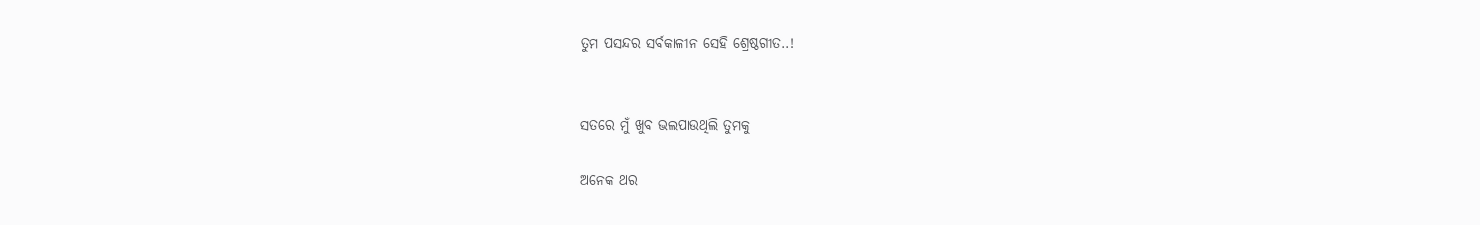ତୁମ ପସନ୍ଦର ସର୍ବକାଳୀନ ସେହି ଶ୍ରେଷ୍ଠଗୀତ..!


ସତରେ ମୁଁ ଖୁବ ଭଲପାଉଥିଲି ତୁମକୁ

ଅନେକ ଥର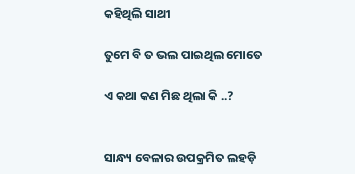କହିଥିଲି ସାଥୀ

ତୁମେ ବି ତ ଭଲ ପାଇଥିଲ ମୋତେ

ଏ କଥା କଣ ମିଛ ଥିଲା କି ..?


ସାନ୍ଧ୍ୟ ବେଳାର ଉପକ୍ରମିତ ଲହଡ଼ି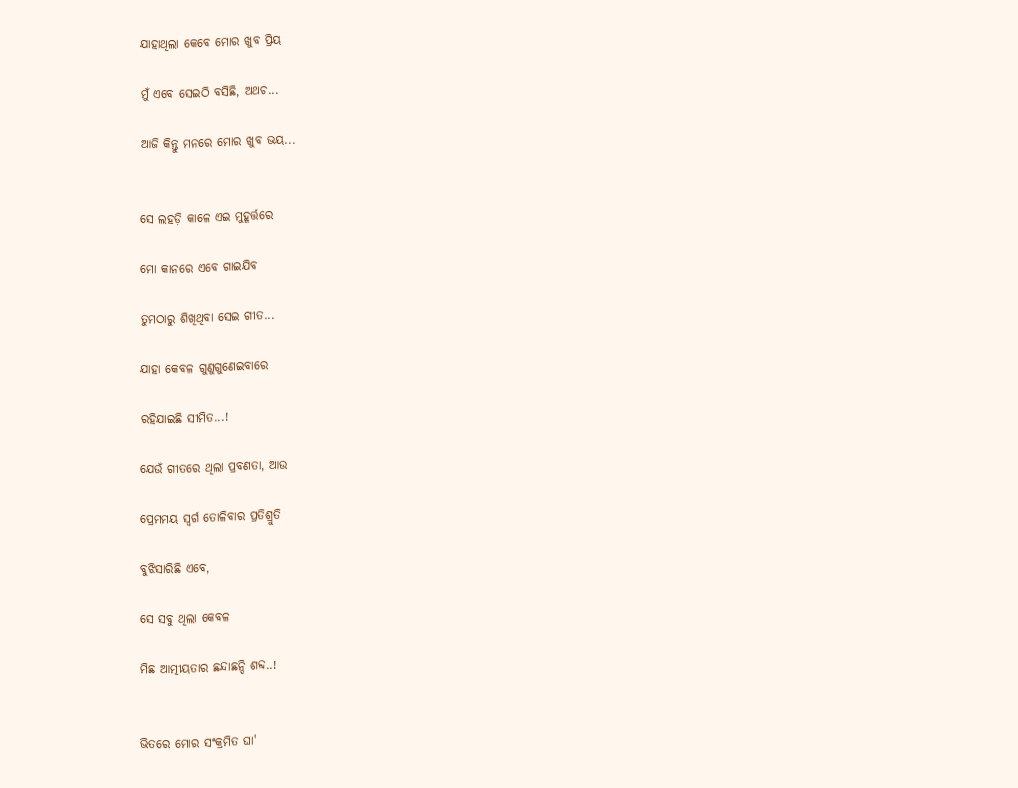ଯାହାଥିଲା କେବେ ମୋର ଖୁବ ପ୍ରିୟ

ମୁଁ ଏବେ ସେଇଠି ବସିଛି, ଅଥଚ...

ଆଜି କିନ୍ତୁ ମନରେ ମୋର ଖୁବ ଭୟ...


ସେ ଲହଡ଼ି କାଳେ ଏଇ ମୁହୂର୍ତ୍ତରେ

ମୋ କାନରେ ଏବେ ଗାଇଯିବ

ତୁମଠାରୁ ଶିଖିଥିବା ସେଇ ଗୀତ...

ଯାହା କେବଳ ଗୁଣୁଗୁଣେଇବାରେ

ରହିଯାଇଛି ସୀମିତ...!

ଯେଉଁ ଗୀତରେ ଥିଲା ପ୍ରବଣତା, ଆଉ

ପ୍ରେମମୟ ସ୍ୱର୍ଗ ତୋଳିବାର ପ୍ରତିଶ୍ରୁତି

ବୁଝିସାରିଛି ଏବେ,

ସେ ସବୁ ଥିଲା କେବଳ

ମିଛ ଆତ୍ମୀୟତାର ଛନ୍ଦାଛନ୍ଦି ଶବ୍ଦ..!


ଭିତରେ ମୋର ସଂକ୍ରମିତ ଘା'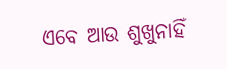ଏବେ ଆଉ ଶୁଖୁନାହିଁ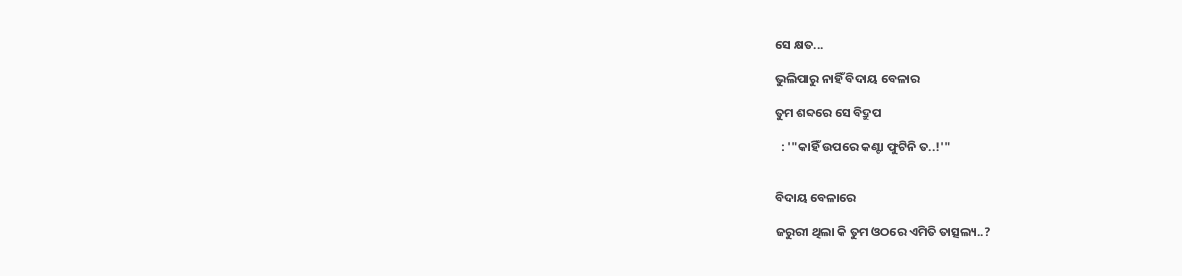ସେ କ୍ଷତ...

ଭୁଲିପାରୁ ନାହିଁ ବିଦାୟ ବେଳାର

ତୁମ ଶବ୍ଦରେ ସେ ବିଦ୍ରୁପ

  : '"କାହିଁ ଉପରେ କଣ୍ଟା ଫୁଟିନି ତ..!'"


ବିଦାୟ ବେଳାରେ

ଜରୁରୀ ଥିଲା କି ତୁମ ଓଠରେ ଏମିତି ତାତ୍ସଲ୍ୟ..?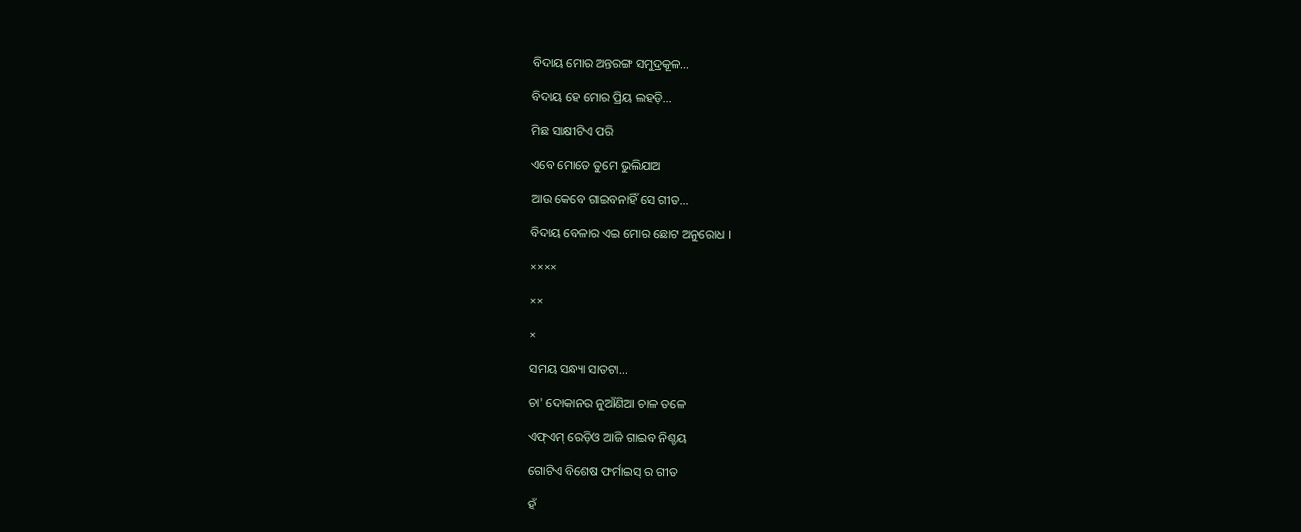ବିଦାୟ ମୋର ଅନ୍ତରଙ୍ଗ ସମୁଦ୍ରକୂଳ...

ବିଦାୟ ହେ ମୋର ପ୍ରିୟ ଲହଡ଼ି...

ମିଛ ସାକ୍ଷୀଟିଏ ପରି

ଏବେ ମୋତେ ତୁମେ ଭୁଲିଯାଅ

ଆଉ କେବେ ଗାଇବନାହିଁ ସେ ଗୀତ...

ବିଦାୟ ବେଳାର ଏଇ ମୋର ଛୋଟ ଅନୁରୋଧ ।

××××

××

×

ସମୟ ସନ୍ଧ୍ୟା ସାତଟା...

ଚା' ଦୋକାନର ନୁଆଁଣିଆ ଚାଳ ତଳେ

ଏଫ୍ଏମ୍ ରେଡ଼ିଓ ଆଜି ଗାଇବ ନିଶ୍ଚୟ

ଗୋଟିଏ ବିଶେଷ ଫର୍ମାଇସ୍ ର ଗୀତ

ହଁ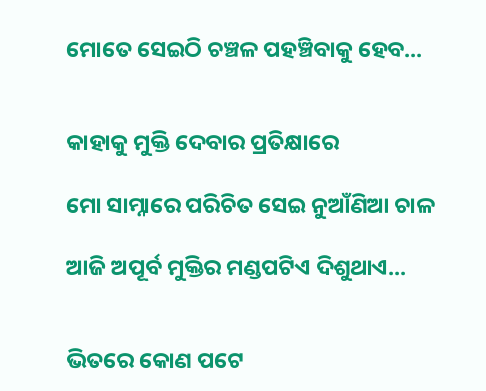ମୋତେ ସେଇଠି ଚଞ୍ଚଳ ପହଞ୍ଚିବାକୁ ହେବ...


କାହାକୁ ମୁକ୍ତି ଦେବାର ପ୍ରତିକ୍ଷାରେ

ମୋ ସାମ୍ନାରେ ପରିଚିତ ସେଇ ନୁଆଁଣିଆ ଚାଳ

ଆଜି ଅପୂର୍ବ ମୁକ୍ତିର ମଣ୍ଡପଟିଏ ଦିଶୁଥାଏ...


ଭିତରେ କୋଣ ପଟେ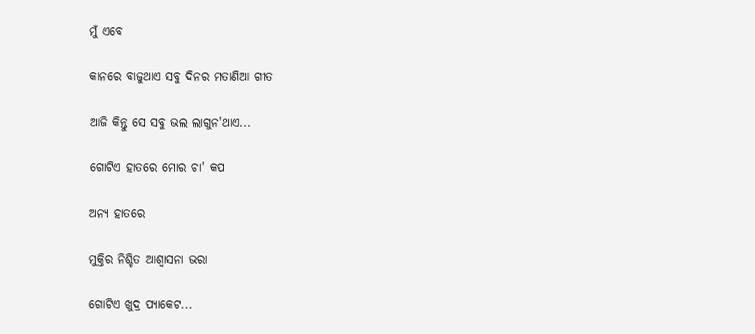ମୁଁ ଏବେ

କାନରେ ବାଜୁଥାଏ ସବୁ ଦିନର ମତାଣିଆ ଗୀତ

ଆଜି କିନ୍ତୁ ସେ ସବୁ ଭଲ ଲାଗୁନ'ଥାଏ...

ଗୋଟିଏ ହାତରେ ମୋର ଚା' କପ

ଅନ୍ୟ ହାତରେ

ମୁକ୍ତିର ନିଶ୍ଚିତ ଆଶ୍ୱାସନା ଭରା

ଗୋଟିଏ ଖୁଦ୍ର ପ୍ୟାକେଟ...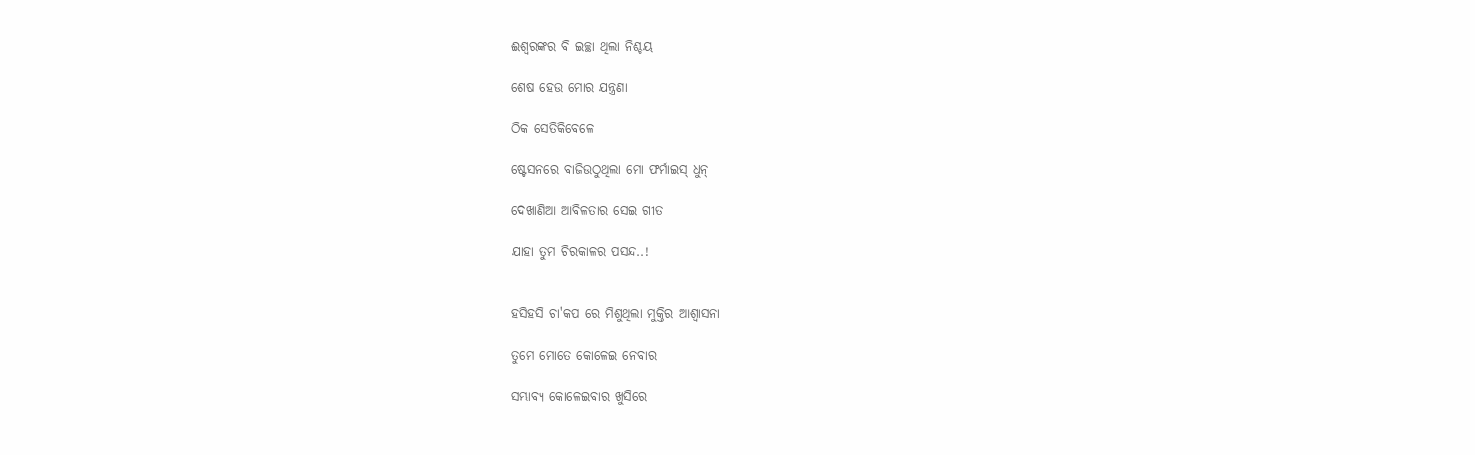ଈଶ୍ୱରଙ୍କର ବି ଇଚ୍ଛା ଥିଲା ନିଶ୍ଚୟ

ଶେଷ ହେଉ ମୋର ଯନ୍ତ୍ରଣା

ଠିକ ସେତିକିବେଳେ

ଷ୍ଟେସନରେ ବାଜିଉଠୁଥିଲା ମୋ ଫର୍ମାଇସ୍ ଧୁନ୍

ଦେଖାଣିଆ ଆବିଳତାର ସେଇ ଗୀତ

ଯାହା ତୁମ ଚିରକାଳର ପସନ୍ଦ..!


ହସିହସି ଚା'କପ ରେ ମିଶୁଥିଲା ମୁକ୍ତିର ଆଶ୍ୱାସନା

ତୁମେ ମୋତେ କୋଳେଇ ନେବାର

ସମ୍ଭାବ୍ୟ କୋଳେଇବାର ଖୁସିରେ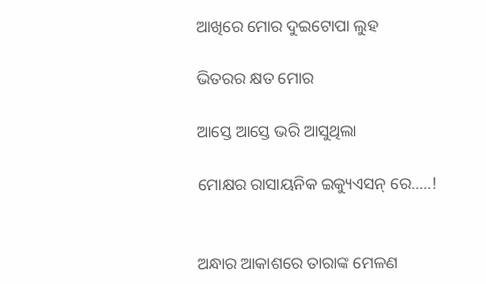ଆଖିରେ ମୋର ଦୁଇଟୋପା ଲୁହ

ଭିତରର କ୍ଷତ ମୋର

ଆସ୍ତେ ଆସ୍ତେ ଭରି ଆସୁଥିଲା

ମୋକ୍ଷର ରାସାୟନିକ ଇକ୍ୟୁଏସନ୍ ରେ.....!


ଅନ୍ଧାର ଆକାଶରେ ତାରାଙ୍କ ମେଳଣ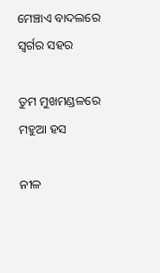ମେଞ୍ଚାଏ ବାଦଲରେ ସ୍ୱର୍ଗର ସହର

ତୁମ ମୁଖମଣ୍ଡଳରେ ମହୁଆ ହସ

ନୀଳ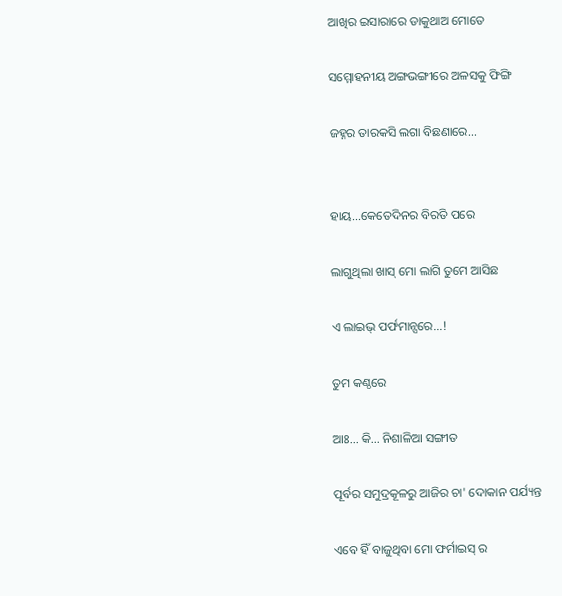ଆଖିର ଇସାରାରେ ଡାକୁଥାଅ ମୋତେ

ସମ୍ମୋହନୀୟ ଅଙ୍ଗଭଙ୍ଗୀରେ ଅଳସକୁ ଫିଙ୍ଗି

ଜହ୍ନର ତାରକସି ଲଗା ବିଛଣାରେ...


ହାୟ...କେତେଦିନର ବିରତି ପରେ

ଲାଗୁଥିଲା ଖାସ୍ ମୋ ଲାଗି ତୁମେ ଆସିଛ

ଏ ଲାଇଭ୍ ପର୍ଫମାନ୍ସରେ...!

ତୁମ କଣ୍ଠରେ

ଆଃ... କି... ନିଶାଳିଆ ସଙ୍ଗୀତ

ପୂର୍ବର ସମୁଦ୍ରକୂଳରୁ ଆଜିର ଚା' ଦୋକାନ ପର୍ଯ୍ୟନ୍ତ

ଏବେ ହିଁ ବାଜୁଥିବା ମୋ ଫର୍ମାଇସ୍ ର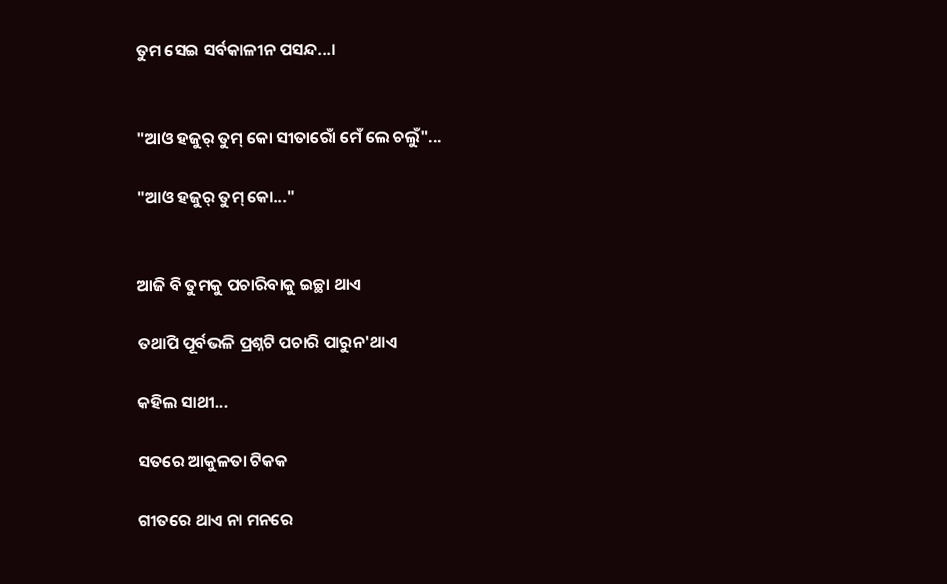ତୁମ ସେଇ ସର୍ବକାଳୀନ ପସନ୍ଦ...।


"ଆଓ ହଜୁର୍ ତୁମ୍ କୋ ସୀତାରୋଁ ମେଁ ଲେ ଚଲୁଁ"...

"ଆଓ ହଜୁର୍ ତୁମ୍ କୋ..."


ଆଜି ବି ତୁମକୁ ପଚାରିବାକୁ ଇଚ୍ଛା ଥାଏ

ତଥାପି ପୂର୍ବଭଳି ପ୍ରଶ୍ନଟି ପଚାରି ପାରୁନ'ଥାଏ

କହିଲ ସାଥୀ...

ସତରେ ଆକୁଳତା ଟିକକ

ଗୀତରେ ଥାଏ ନା ମନରେ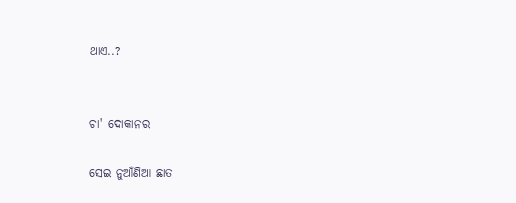ଥାଏ..?


ଚା' ଦୋକାନର

ସେଇ ନୁଆଁଣିଆ ଛାତ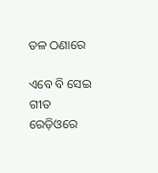ତଳ ଠଣାରେ

ଏବେ ବି ସେଇ ଗୀତ ରେଡ଼ିଓରେ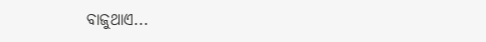ବାଜୁଥାଏ...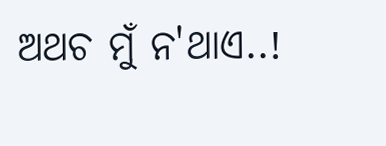ଅଥଚ ମୁଁ ନ'ଥାଏ..!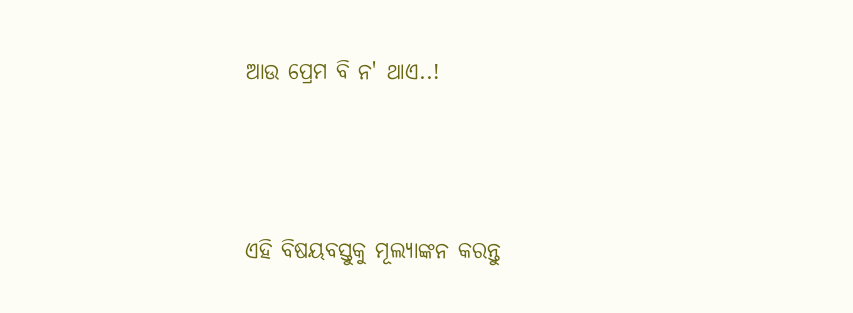ଆଉ ପ୍ରେମ ବି ନ' ଥାଏ..!




ଏହି ବିଷୟବସ୍ତୁକୁ ମୂଲ୍ୟାଙ୍କନ କରନ୍ତୁ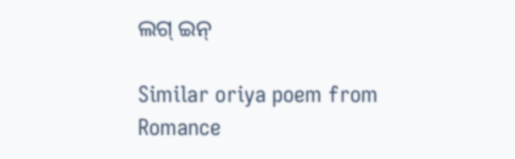ଲଗ୍ ଇନ୍

Similar oriya poem from Romance